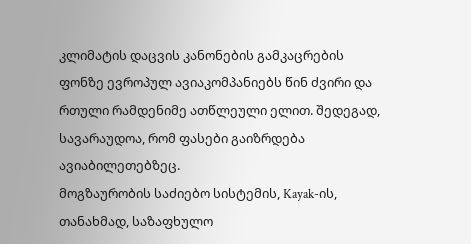კლიმატის დაცვის კანონების გამკაცრების ფონზე ევროპულ ავიაკომპანიებს წინ ძვირი და რთული რამდენიმე ათწლეული ელით. შედეგად, სავარაუდოა, რომ ფასები გაიზრდება ავიაბილეთებზეც.
მოგზაურობის საძიებო სისტემის, Kayak-ის, თანახმად, საზაფხულო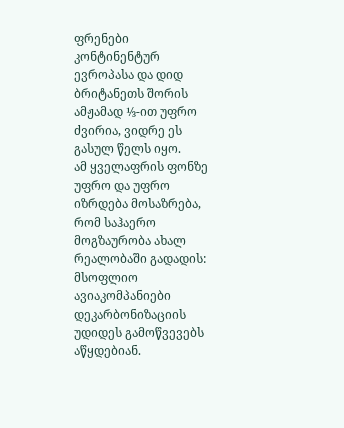ფრენები კონტინენტურ ევროპასა და დიდ ბრიტანეთს შორის ამჟამად ⅓-ით უფრო ძვირია, ვიდრე ეს გასულ წელს იყო.
ამ ყველაფრის ფონზე უფრო და უფრო იზრდება მოსაზრება, რომ საჰაერო მოგზაურობა ახალ რეალობაში გადადის: მსოფლიო ავიაკომპანიები დეკარბონიზაციის უდიდეს გამოწვევებს აწყდებიან.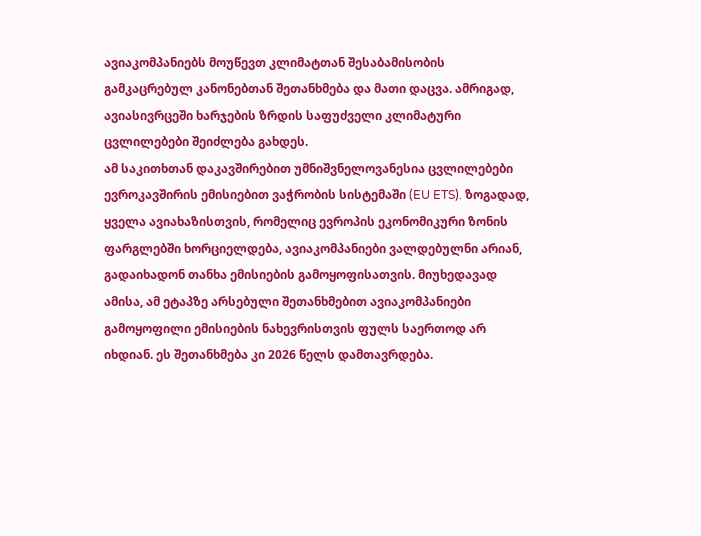ავიაკომპანიებს მოუწევთ კლიმატთან შესაბამისობის გამკაცრებულ კანონებთან შეთანხმება და მათი დაცვა. ამრიგად, ავიასივრცეში ხარჯების ზრდის საფუძველი კლიმატური ცვლილებები შეიძლება გახდეს.
ამ საკითხთან დაკავშირებით უმნიშვნელოვანესია ცვლილებები ევროკავშირის ემისიებით ვაჭრობის სისტემაში (EU ETS). ზოგადად, ყველა ავიახაზისთვის, რომელიც ევროპის ეკონომიკური ზონის ფარგლებში ხორციელდება, ავიაკომპანიები ვალდებულნი არიან, გადაიხადონ თანხა ემისიების გამოყოფისათვის. მიუხედავად ამისა, ამ ეტაპზე არსებული შეთანხმებით ავიაკომპანიები გამოყოფილი ემისიების ნახევრისთვის ფულს საერთოდ არ იხდიან. ეს შეთანხმება კი 2026 წელს დამთავრდება.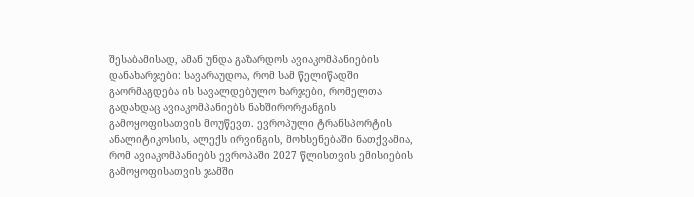შესაბამისად, ამან უნდა გაზარდოს ავიაკომპანიების დანახარჯები: სავარაუდოა, რომ სამ წელიწადში გაორმაგდება ის სავალდებულო ხარჯები, რომელთა გადახდაც ავიაკომპანიებს ნახშირორჟანგის გამოყოფისათვის მოუწევთ. ევროპული ტრანსპორტის ანალიტიკოსის, ალექს ირვინგის, მოხსენებაში ნათქვამია, რომ ავიაკომპანიებს ევროპაში 2027 წლისთვის ემისიების გამოყოფისათვის ჯამში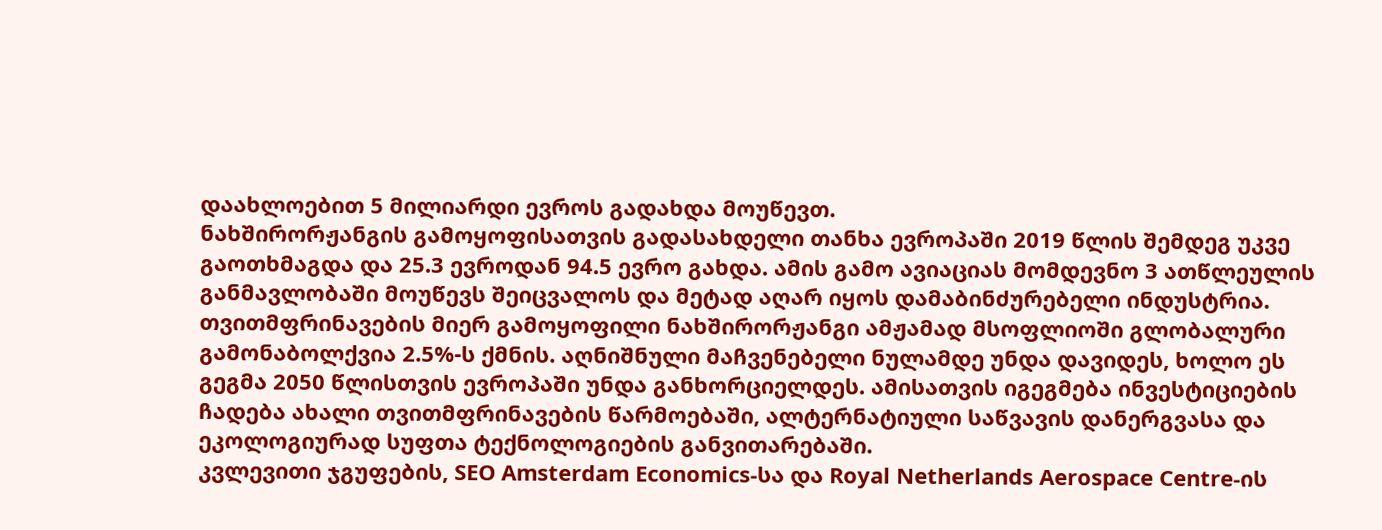დაახლოებით 5 მილიარდი ევროს გადახდა მოუწევთ.
ნახშირორჟანგის გამოყოფისათვის გადასახდელი თანხა ევროპაში 2019 წლის შემდეგ უკვე გაოთხმაგდა და 25.3 ევროდან 94.5 ევრო გახდა. ამის გამო ავიაციას მომდევნო 3 ათწლეულის განმავლობაში მოუწევს შეიცვალოს და მეტად აღარ იყოს დამაბინძურებელი ინდუსტრია. თვითმფრინავების მიერ გამოყოფილი ნახშირორჟანგი ამჟამად მსოფლიოში გლობალური გამონაბოლქვია 2.5%-ს ქმნის. აღნიშნული მაჩვენებელი ნულამდე უნდა დავიდეს, ხოლო ეს გეგმა 2050 წლისთვის ევროპაში უნდა განხორციელდეს. ამისათვის იგეგმება ინვესტიციების ჩადება ახალი თვითმფრინავების წარმოებაში, ალტერნატიული საწვავის დანერგვასა და ეკოლოგიურად სუფთა ტექნოლოგიების განვითარებაში.
კვლევითი ჯგუფების, SEO Amsterdam Economics-სა და Royal Netherlands Aerospace Centre-ის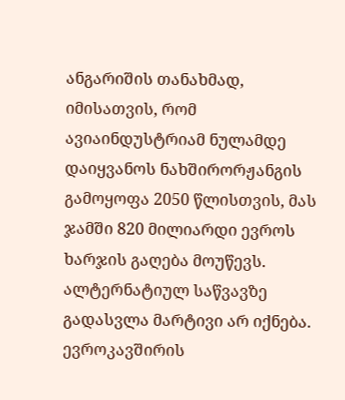ანგარიშის თანახმად, იმისათვის, რომ ავიაინდუსტრიამ ნულამდე დაიყვანოს ნახშირორჟანგის გამოყოფა 2050 წლისთვის, მას ჯამში 820 მილიარდი ევროს ხარჯის გაღება მოუწევს.
ალტერნატიულ საწვავზე გადასვლა მარტივი არ იქნება. ევროკავშირის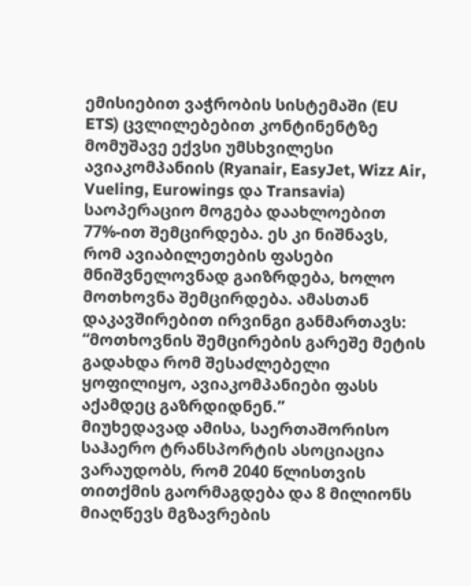ემისიებით ვაჭრობის სისტემაში (EU ETS) ცვლილებებით კონტინენტზე მომუშავე ექვსი უმსხვილესი ავიაკომპანიის (Ryanair, EasyJet, Wizz Air, Vueling, Eurowings და Transavia) საოპერაციო მოგება დაახლოებით 77%-ით შემცირდება. ეს კი ნიშნავს, რომ ავიაბილეთების ფასები მნიშვნელოვნად გაიზრდება, ხოლო მოთხოვნა შემცირდება. ამასთან დაკავშირებით ირვინგი განმართავს: “მოთხოვნის შემცირების გარეშე მეტის გადახდა რომ შესაძლებელი ყოფილიყო, ავიაკომპანიები ფასს აქამდეც გაზრდიდნენ.”
მიუხედავად ამისა, საერთაშორისო საჰაერო ტრანსპორტის ასოციაცია ვარაუდობს, რომ 2040 წლისთვის თითქმის გაორმაგდება და 8 მილიონს მიაღწევს მგზავრების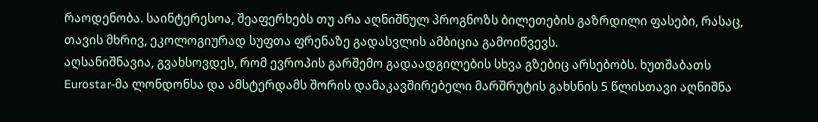რაოდენობა. საინტერესოა, შეაფერხებს თუ არა აღნიშნულ პროგნოზს ბილეთების გაზრდილი ფასები, რასაც, თავის მხრივ, ეკოლოგიურად სუფთა ფრენაზე გადასვლის ამბიცია გამოიწვევს.
აღსანიშნავია, გვახსოვდეს, რომ ევროპის გარშემო გადაადგილების სხვა გზებიც არსებობს. ხუთშაბათს Eurostar-მა ლონდონსა და ამსტერდამს შორის დამაკავშირებელი მარშრუტის გახსნის 5 წლისთავი აღნიშნა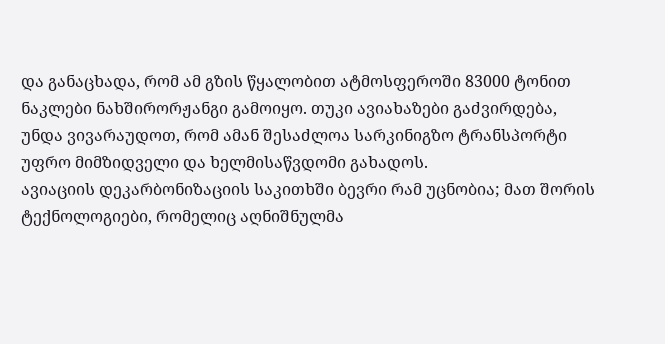და განაცხადა, რომ ამ გზის წყალობით ატმოსფეროში 83000 ტონით ნაკლები ნახშირორჟანგი გამოიყო. თუკი ავიახაზები გაძვირდება, უნდა ვივარაუდოთ, რომ ამან შესაძლოა სარკინიგზო ტრანსპორტი უფრო მიმზიდველი და ხელმისაწვდომი გახადოს.
ავიაციის დეკარბონიზაციის საკითხში ბევრი რამ უცნობია; მათ შორის ტექნოლოგიები, რომელიც აღნიშნულმა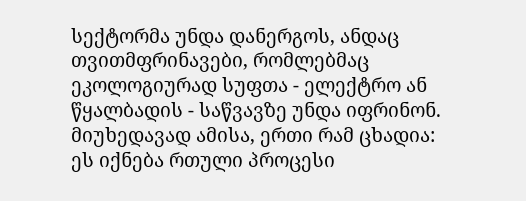სექტორმა უნდა დანერგოს, ანდაც თვითმფრინავები, რომლებმაც ეკოლოგიურად სუფთა - ელექტრო ან წყალბადის - საწვავზე უნდა იფრინონ. მიუხედავად ამისა, ერთი რამ ცხადია: ეს იქნება რთული პროცესი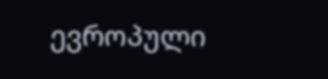ევროპული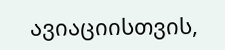ავიაციისთვის,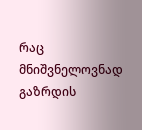რაც მნიშვნელოვნად გაზრდის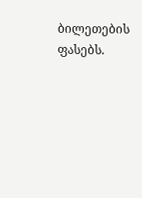ბილეთების ფასებს.